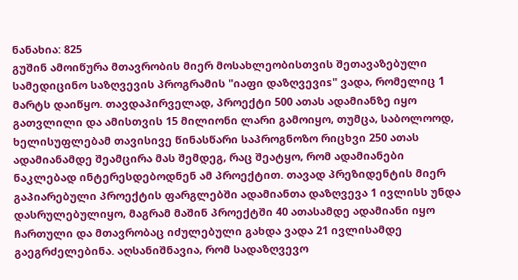ნანახია: 825
გუშინ ამოიწურა მთავრობის მიერ მოსახლეობისთვის შეთავაზებული სამედიცინო საზღვევის პროგრამის "იაფი დაზღვევიs" ვადა, რომელიც 1 მარტს დაიწყო. თავდაპირველად, პროექტი 500 ათას ადამიანზე იყო გათვლილი და ამისთვის 15 მილიონი ლარი გამოიყო, თუმცა, საბოლოოდ, ხელისუფლებამ თავისივე წინასწარი საპროგნოზო რიცხვი 250 ათას ადამიანამდე შეამცირა მას შემდეგ, რაც შეატყო, რომ ადამიანები ნაკლებად ინტერესდებოდნენ ამ პროექტით. თავად პრეზიდენტის მიერ გაპიარებული პროექტის ფარგლებში ადამიანთა დაზღვევა 1 ივლისს უნდა დასრულებულიყო, მაგრამ მაშინ პროექტში 40 ათასამდე ადამიანი იყო ჩართული და მთავრობაც იძულებული გახდა ვადა 21 ივლისამდე გაეგრძელებინა. აღსანიშნავია, რომ სადაზღვევო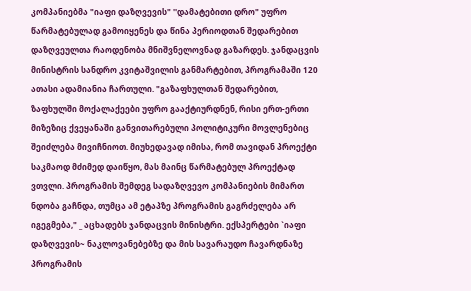კომპანიებმა "იაფი დაზღვევის" ''დამატებითი დრო" უფრო წარმატებულად გამოიყენეს და წინა პერიოდთან შედარებით დაზღვეულთა რაოდენობა მნიშვნელოვნად გაზარდეს. ჯანდაცვის მინისტრის სანდრო კვიტაშვილის განმარტებით, პროგრამაში 120 ათასი ადამიანია ჩართული. "გაზაფხულთან შედარებით, ზაფხულში მოქალაქეები უფრო გააქტიურდნენ, რისი ერთ-ერთი მიზეზიც ქვეყანაში განვითარებული პოლიტიკური მოვლენებიც შეიძლება მივიჩნიოთ. მიუხედავად იმისა, რომ თავიდან პროექტი საკმაოდ მძიმედ დაიწყო, მას მაინც წარმატებულ პროექტად ვთვლი. პროგრამის შემდეგ სადაზღვევო კომპანიების მიმართ ნდობა გაჩნდა, თუმცა ამ ეტაპზე პროგრამის გაგრძელება არ იგეგმება," _ აცხადებს ჯანდაცვის მინისტრი. ექსპერტები `იაფი დაზღვევის~ ნაკლოვანებებზე და მის სავარაუდო ჩავარდნაზე პროგრამის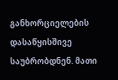განხორციელების დასაწყისშივე საუბრობდნენ. მათი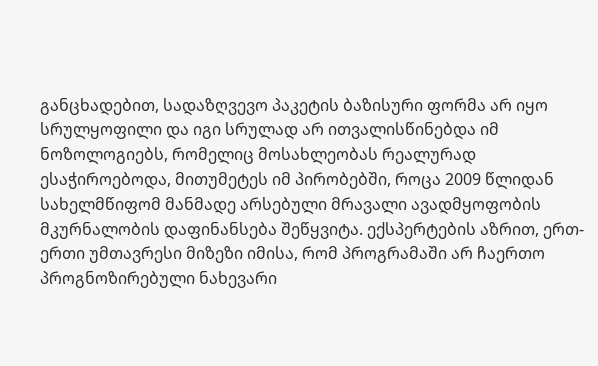განცხადებით, სადაზღვევო პაკეტის ბაზისური ფორმა არ იყო სრულყოფილი და იგი სრულად არ ითვალისწინებდა იმ ნოზოლოგიებს, რომელიც მოსახლეობას რეალურად ესაჭიროებოდა, მითუმეტეს იმ პირობებში, როცა 2009 წლიდან სახელმწიფომ მანმადე არსებული მრავალი ავადმყოფობის მკურნალობის დაფინანსება შეწყვიტა. ექსპერტების აზრით, ერთ-ერთი უმთავრესი მიზეზი იმისა, რომ პროგრამაში არ ჩაერთო პროგნოზირებული ნახევარი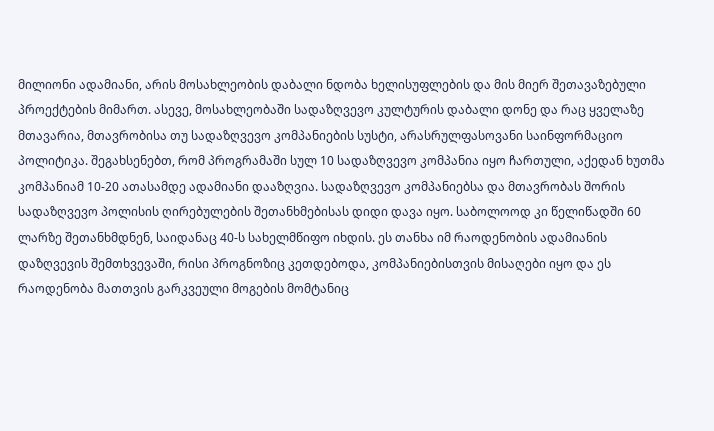მილიონი ადამიანი, არის მოსახლეობის დაბალი ნდობა ხელისუფლების და მის მიერ შეთავაზებული პროექტების მიმართ. ასევე, მოსახლეობაში სადაზღვევო კულტურის დაბალი დონე და რაც ყველაზე მთავარია, მთავრობისა თუ სადაზღვევო კომპანიების სუსტი, არასრულფასოვანი საინფორმაციო პოლიტიკა. შეგახსენებთ, რომ პროგრამაში სულ 10 სადაზღვევო კომპანია იყო ჩართული, აქედან ხუთმა კომპანიამ 10-20 ათასამდე ადამიანი დააზღვია. სადაზღვევო კომპანიებსა და მთავრობას შორის სადაზღვევო პოლისის ღირებულების შეთანხმებისას დიდი დავა იყო. საბოლოოდ კი წელიწადში 60 ლარზე შეთანხმდნენ, საიდანაც 40-ს სახელმწიფო იხდის. ეს თანხა იმ რაოდენობის ადამიანის დაზღვევის შემთხვევაში, რისი პროგნოზიც კეთდებოდა, კომპანიებისთვის მისაღები იყო და ეს რაოდენობა მათთვის გარკვეული მოგების მომტანიც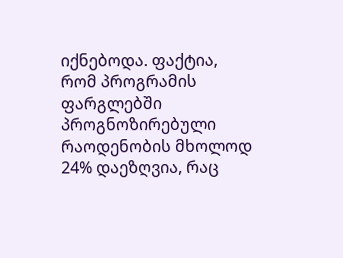იქნებოდა. ფაქტია, რომ პროგრამის ფარგლებში პროგნოზირებული რაოდენობის მხოლოდ 24% დაეზღვია, რაც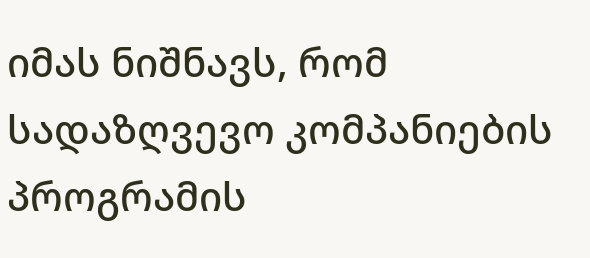იმას ნიშნავს, რომ სადაზღვევო კომპანიების პროგრამის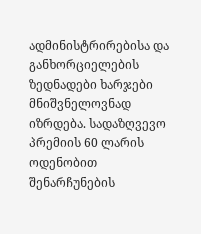ადმინისტრირებისა და განხორციელების ზედნადები ხარჯები მნიშვნელოვნად იზრდება. სადაზღვევო პრემიის 60 ლარის ოდენობით შენარჩუნების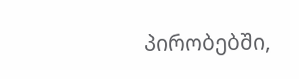პირობებში,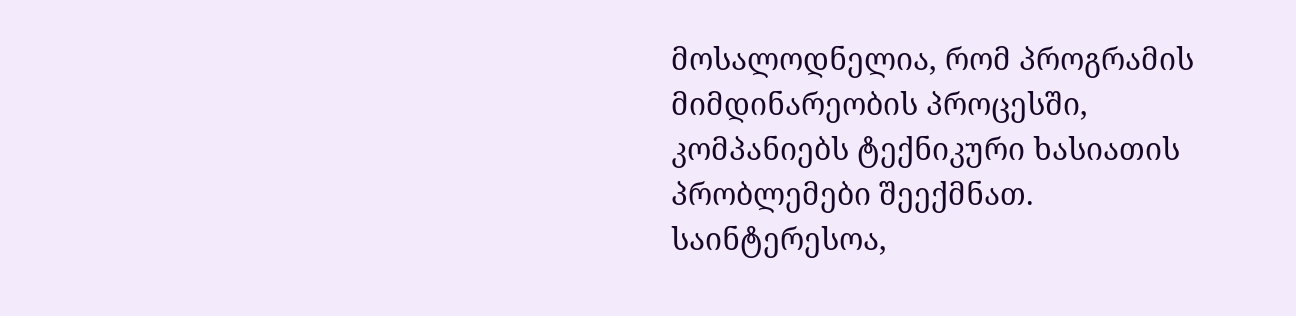მოსალოდნელია, რომ პროგრამის მიმდინარეობის პროცესში, კომპანიებს ტექნიკური ხასიათის პრობლემები შეექმნათ. საინტერესოა,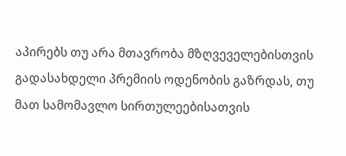აპირებს თუ არა მთავრობა მზღვეველებისთვის გადასახდელი პრემიის ოდენობის გაზრდას, თუ მათ სამომავლო სირთულეებისათვის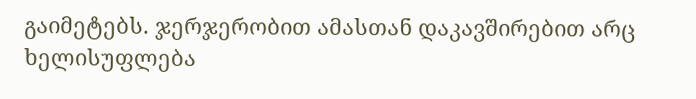გაიმეტებს. ჯერჯერობით ამასთან დაკავშირებით არც ხელისუფლება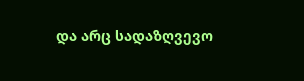და არც სადაზღვევო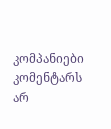კომპანიები კომენტარს არ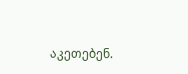აკეთებენ.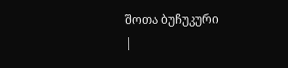შოთა ბუჩუკური
|